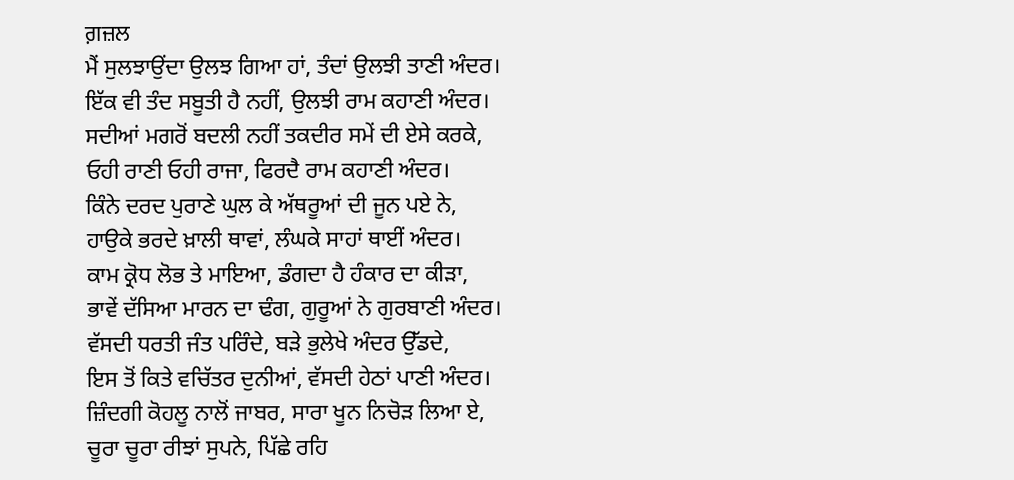ਗ਼ਜ਼ਲ
ਮੈਂ ਸੁਲਝਾਉਂਦਾ ਉਲਝ ਗਿਆ ਹਾਂ, ਤੰਦਾਂ ਉਲਝੀ ਤਾਣੀ ਅੰਦਰ।
ਇੱਕ ਵੀ ਤੰਦ ਸਬੂਤੀ ਹੈ ਨਹੀਂ, ਉਲਝੀ ਰਾਮ ਕਹਾਣੀ ਅੰਦਰ।
ਸਦੀਆਂ ਮਗਰੋਂ ਬਦਲੀ ਨਹੀਂ ਤਕਦੀਰ ਸਮੇਂ ਦੀ ਏਸੇ ਕਰਕੇ,
ਓਹੀ ਰਾਣੀ ਓਹੀ ਰਾਜਾ, ਫਿਰਦੈ ਰਾਮ ਕਹਾਣੀ ਅੰਦਰ।
ਕਿੰਨੇ ਦਰਦ ਪੁਰਾਣੇ ਘੁਲ ਕੇ ਅੱਥਰੂਆਂ ਦੀ ਜੂਨ ਪਏ ਨੇ,
ਹਾਉਕੇ ਭਰਦੇ ਖ਼ਾਲੀ ਥਾਵਾਂ, ਲੰਘਕੇ ਸਾਹਾਂ ਥਾਈਂ ਅੰਦਰ।
ਕਾਮ ਕ੍ਰੋਧ ਲੋਭ ਤੇ ਮਾਇਆ, ਡੰਗਦਾ ਹੈ ਹੰਕਾਰ ਦਾ ਕੀੜਾ,
ਭਾਵੇਂ ਦੱਸਿਆ ਮਾਰਨ ਦਾ ਢੰਗ, ਗੁਰੂਆਂ ਨੇ ਗੁਰਬਾਣੀ ਅੰਦਰ।
ਵੱਸਦੀ ਧਰਤੀ ਜੰਤ ਪਰਿੰਦੇ, ਬੜੇ ਭੁਲੇਖੇ ਅੰਦਰ ਉੱਡਦੇ,
ਇਸ ਤੋਂ ਕਿਤੇ ਵਚਿੱਤਰ ਦੁਨੀਆਂ, ਵੱਸਦੀ ਹੇਠਾਂ ਪਾਣੀ ਅੰਦਰ।
ਜ਼ਿੰਦਗੀ ਕੋਹਲੂ ਨਾਲੋਂ ਜਾਬਰ, ਸਾਰਾ ਖੂਨ ਨਿਚੋੜ ਲਿਆ ਏ,
ਚੂਰਾ ਚੂਰਾ ਰੀਝਾਂ ਸੁਪਨੇ, ਪਿੱਛੇ ਰਹਿ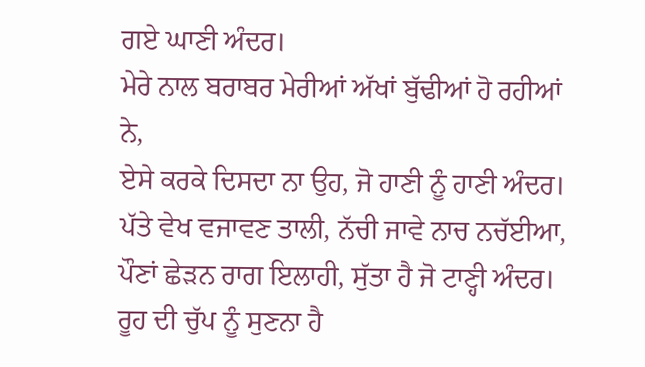ਗਏ ਘਾਣੀ ਅੰਦਰ।
ਮੇਰੇ ਨਾਲ ਬਰਾਬਰ ਮੇਰੀਆਂ ਅੱਖਾਂ ਬੁੱਢੀਆਂ ਹੋ ਰਹੀਆਂ ਨੇ,
ਏਸੇ ਕਰਕੇ ਦਿਸਦਾ ਨਾ ਉਹ, ਜੋ ਹਾਣੀ ਨੂੰ ਹਾਣੀ ਅੰਦਰ।
ਪੱਤੇ ਵੇਖ ਵਜਾਵਣ ਤਾਲੀ, ਨੱਚੀ ਜਾਵੇ ਨਾਚ ਨਚੱਈਆ,
ਪੌਣਾਂ ਛੇੜਨ ਰਾਗ ਇਲਾਹੀ, ਸੁੱਤਾ ਹੈ ਜੋ ਟਾਣ੍ਹੀ ਅੰਦਰ।
ਰੂਹ ਦੀ ਚੁੱਪ ਨੂੰ ਸੁਣਨਾ ਹੈ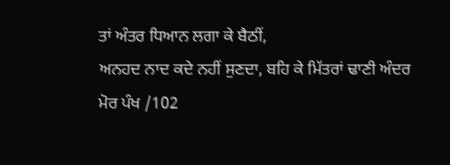ਤਾਂ ਅੰਤਰ ਧਿਆਨ ਲਗਾ ਕੇ ਬੈਠੀਂ,
ਅਨਹਦ ਨਾਦ ਕਦੇ ਨਹੀਂ ਸੁਣਦਾ, ਬਹਿ ਕੇ ਮਿੱਤਰਾਂ ਢਾਣੀ ਅੰਦਰ
ਮੋਰ ਪੰਖ /102